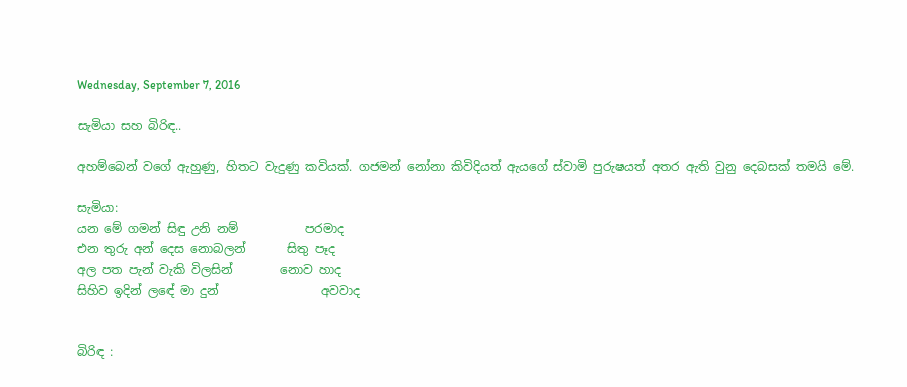Wednesday, September 7, 2016

සැමියා සහ බිරිඳ..

අහම්බෙන් වගේ ඇහුණු, හිතට වැදුණු කවියක්. ගජමන් නෝනා කිවිදියත් ඇයගේ ස්වාමි පුරුෂයත් අතර ඇති වුනු දෙබසක් තමයි මේ.

සැමියා:
යන මේ ගමන් සිඳු උනි නම්           පරමාද
එන තුරු අන් දෙස නොබලන්       සිතු පෑද
අල පත පැන් වැකි විලසින්        නොව හාද
සිහිව ඉදින් ලඳේ මා දුන්                 අවවාද


බිරිඳ :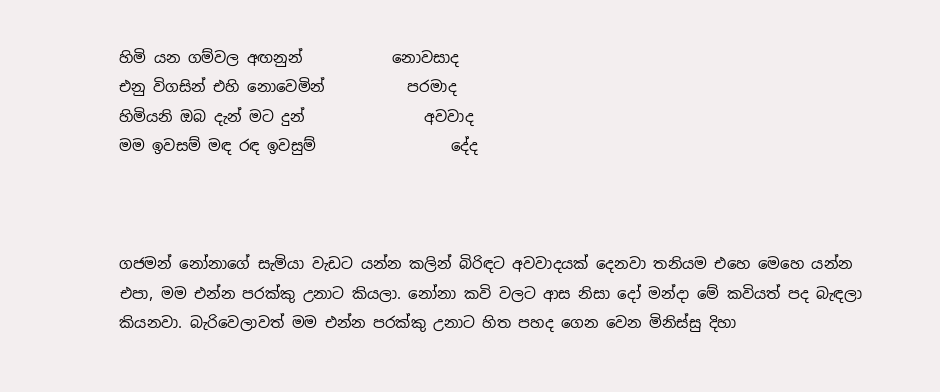හිමි යන ගම්වල අඟනුන්            නොවසාද
එනු විගසින් එහි නොවෙමින්           පරමාද
හිමියනි ඔබ දැන් මට දුන්                අවවාද
මම ඉවසම් මඳ රඳ ඉවසුම්                  දේද



ගජමන් නෝනාගේ සැමියා වැඩට යන්න කලින් බිරිඳට අවවාදයක් දෙනවා තනියම එහෙ මෙහෙ යන්න එපා, මම එන්න පරක්කු උනාට කියලා. නෝනා කවි වලට ආස නිසා දෝ මන්දා මේ කවියත් පද බැඳලා කියනවා. බැරිවෙලාවත් මම එන්න පරක්කු උනාට හිත පහද ගෙන වෙන මිනිස්සු දිහා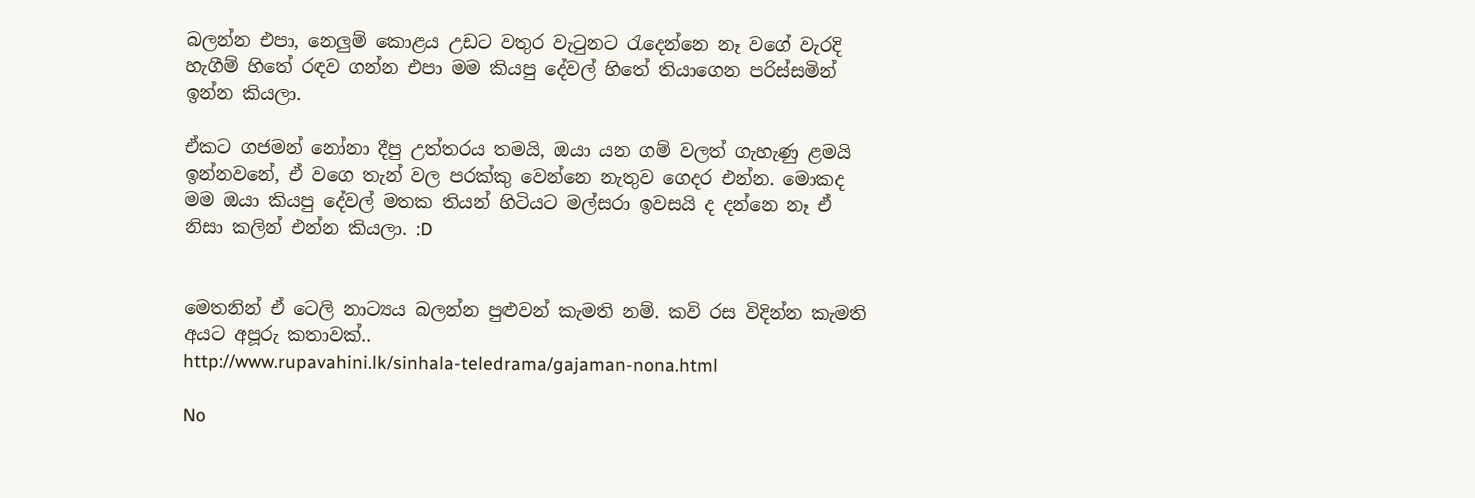බලන්න එපා, නෙලුම් කොළය උඩට වතුර වැටුනට රැදෙන්නෙ නෑ වගේ වැරදි හැගීම් හිතේ රඳව ගන්න එපා මම කියපු දේවල් හිතේ තියාගෙන පරිස්සමින් ඉන්න කියලා.

ඒකට ගජමන් නෝනා දීපු උත්තරය තමයි, ඔයා යන ගම් වලත් ගැහැණු ළමයි ඉන්නවනේ, ඒ වගෙ තැන් වල පරක්කු වෙන්නෙ නැතුව ගෙදර එන්න. මොකද මම ඔයා කියපු දේවල් මතක තියන් හිටියට මල්සරා ඉවසයි ද දන්නෙ නෑ ඒ නිසා කලින් එන්න කියලා. :D


මෙතනින් ඒ ටෙලි නාට්‍යය බලන්න පුළුවන් කැමති නම්. කවි රස විදින්න කැමති අයට අපූරු කතාවක්..
http://www.rupavahini.lk/sinhala-teledrama/gajaman-nona.html

No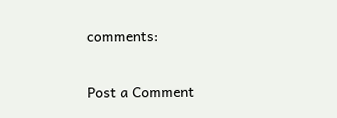comments:

Post a Comment